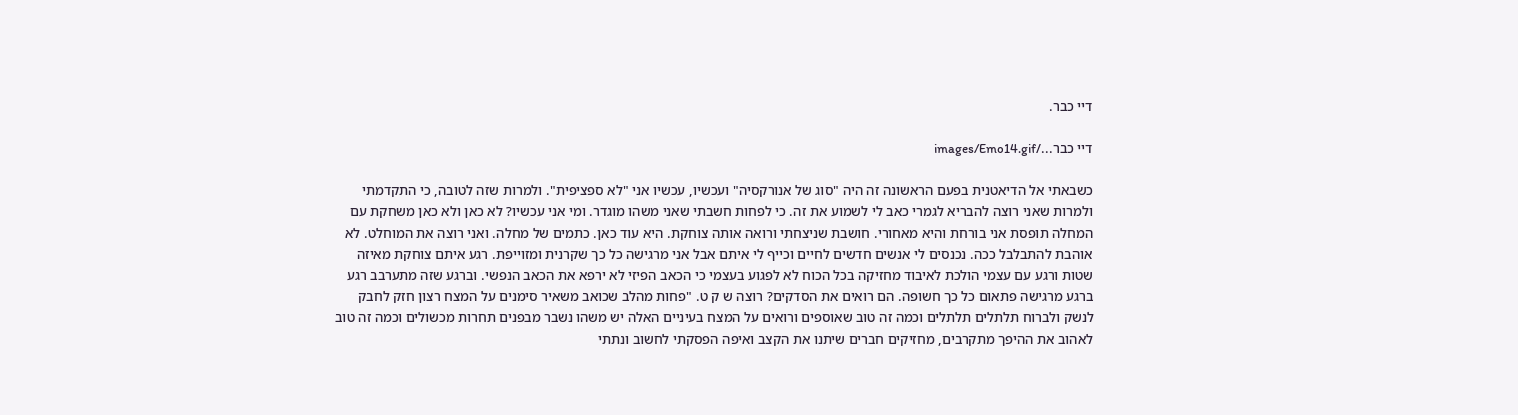דיי כבר.

דיי כבר.../images/Emo14.gif

כשבאתי אל הדיאטנית בפעם הראשונה זה היה "סוג של אנורקסיה" ועכשיו, עכשיו אני "לא ספציפית". ולמרות שזה לטובה, כי התקדמתי ולמרות שאני רוצה להבריא לגמרי כאב לי לשמוע את זה. כי לפחות חשבתי שאני משהו מוגדר. ומי אני עכשיו? לא כאן ולא כאן משחקת עם המחלה תופסת אני בורחת והיא מאחורי. חושבת שניצחתי ורואה אותה צוחקת. היא עוד כאן. כתמים של מחלה. ואני רוצה את המוחלט. לא אוהבת להתבלבל ככה. נכנסים לי אנשים חדשים לחיים וכייף לי איתם אבל אני מרגישה כל כך שקרנית ומזוייפת. רגע איתם צוחקת מאיזה שטות ורגע עם עצמי הולכת לאיבוד מחזיקה בכל הכוח לא לפגוע בעצמי כי הכאב הפיזי לא ירפא את הכאב הנפשי. וברגע שזה מתערבב רגע ברגע מרגישה פתאום כל כך חשופה. הם רואים את הסדקים? רוצה ש ק ט. "פחות מהלב שכואב משאיר סימנים על המצח רצון חזק לחבק לנשק ולברוח תלתלים תלתלים וכמה זה טוב שאוספים ורואים על המצח בעיניים האלה יש משהו נשבר מבפנים תחרות מכשולים וכמה זה טוב לאהוב את ההיפך מתקרבים, מחזיקים חברים שיתנו את הקצב ואיפה הפסקתי לחשוב ונתתי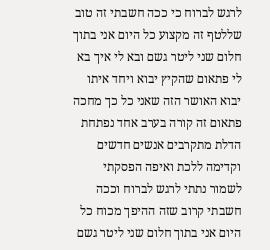לרגש לברוח כי ככה חשבתי זה טוב שללטף זה מקצוע כל היום אני בתוך חלום שני ליטר גשם ובא לי איך בא לי פתאום שהקיץ יבוא ויחד איתו יבוא האושר הזה שאני כל כך מחכה פתאום זה קורה בערב אחד נפתחת הדלת מתקרבים אנשים חדשים וקדימה ללכת ואיפה הפסקתי לשמור נתתי לרגש לברוח וככה חשבתי קרוב שזה ההיפך מכוח כל היום אני בתוך חלום שני ליטר גשם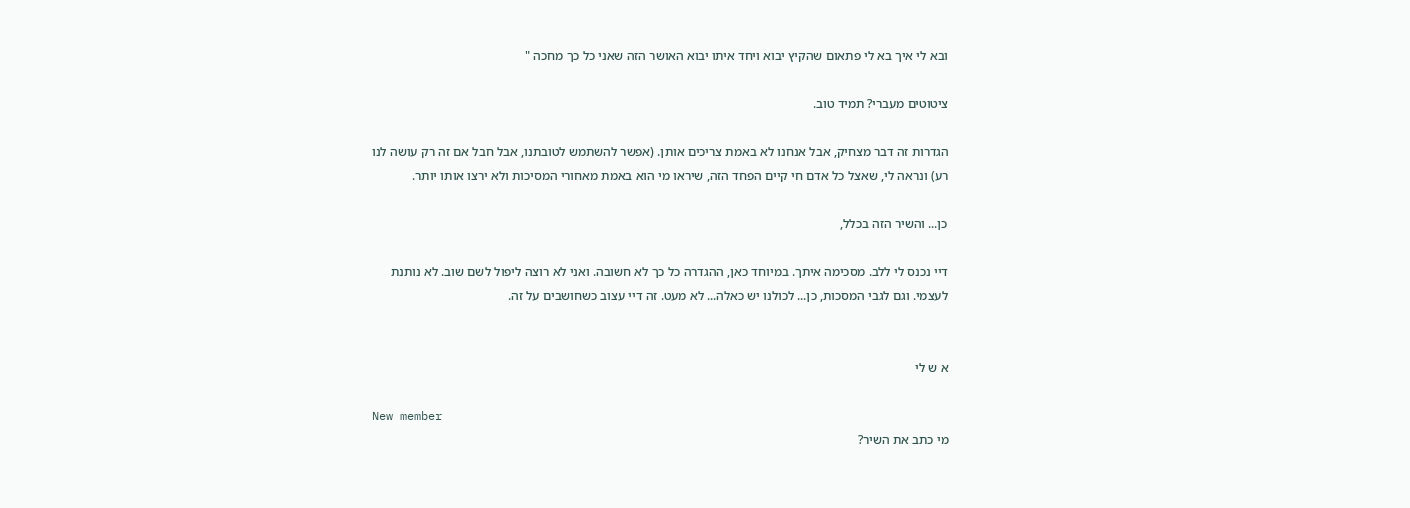ובא לי איך בא לי פתאום שהקיץ יבוא ויחד איתו יבוא האושר הזה שאני כל כך מחכה "

ציטוטים מעברי? תמיד טוב.

הגדרות זה דבר מצחיק, אבל אנחנו לא באמת צריכים אותן. (אפשר להשתמש לטובתנו, אבל חבל אם זה רק עושה לנו רע) ונראה לי, שאצל כל אדם חי קיים הפחד הזה, שיראו מי הוא באמת מאחורי המסיכות ולא ירצו אותו יותר.

כן... והשיר הזה בכלל,

דיי נכנס לי ללב. מסכימה איתך. במיוחד כאן, ההגדרה כל כך לא חשובה. ואני לא רוצה ליפול לשם שוב. לא נותנת לעצמי. וגם לגבי המסכות, כן... לכולנו יש כאלה... לא מעט. זה דיי עצוב כשחושבים על זה.


א ש לי

New member
מי כתב את השיר?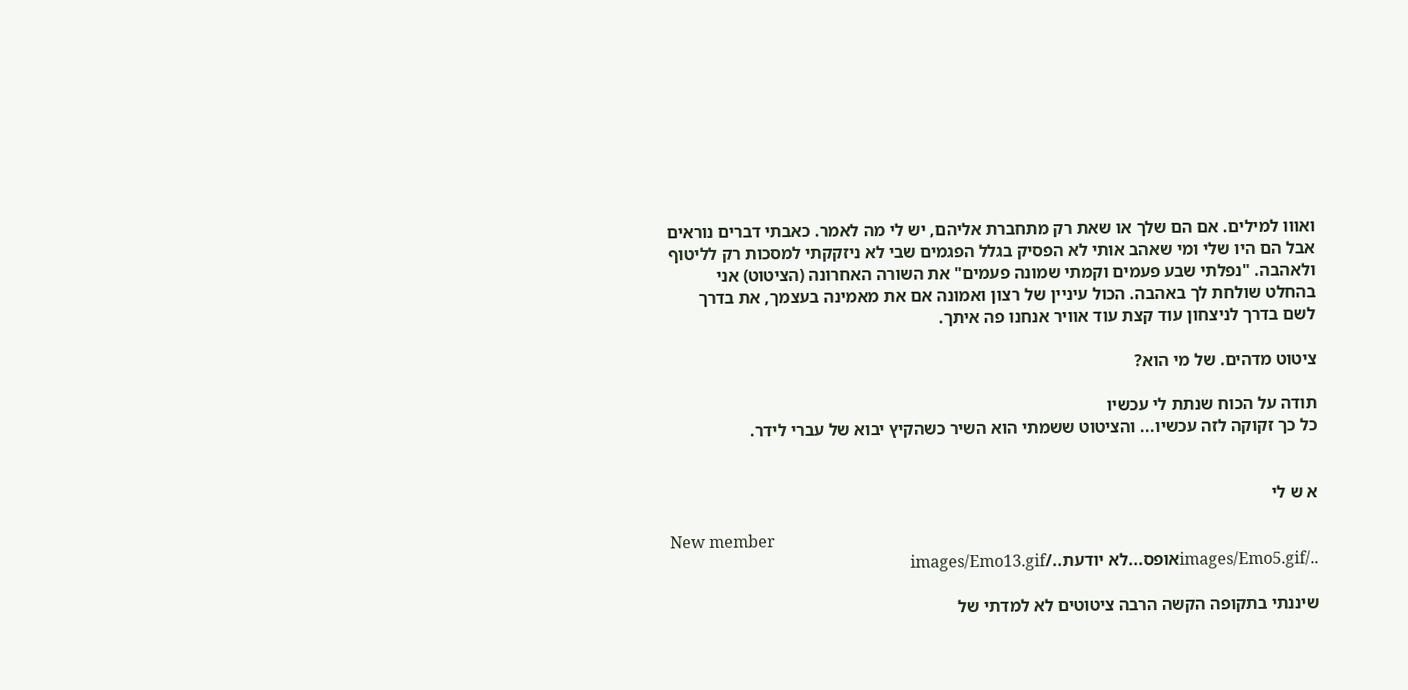ואווו למילים. אם הם שלך או שאת רק מתחברת אליהם, יש לי מה לאמר. כאבתי דברים נוראים אבל הם היו שלי ומי שאהב אותי לא הפסיק בגלל הפגמים שבי לא ניזקקתי למסכות רק לליטוף ולאהבה. "נפלתי שבע פעמים וקמתי שמונה פעמים" את השורה האחרונה (הציטוט) אני בהחלט שולחת לך באהבה. הכול עיניין של רצון ואמונה אם את מאמינה בעצמך, את בדרך לשם בדרך לניצחון עוד קצת עוד אוויר אנחנו פה איתך.

ציטוט מדהים. של מי הוא?

תודה על הכוח שנתת לי עכשיו
כל כך זקוקה לזה עכשיו... והציטוט ששמתי הוא השיר כשהקיץ יבוא של עברי לידר.


א ש לי

New member
../images/Emo5.gifאופס...לא יודעת../images/Emo13.gif

שיננתי בתקופה הקשה הרבה ציטוטים לא למדתי של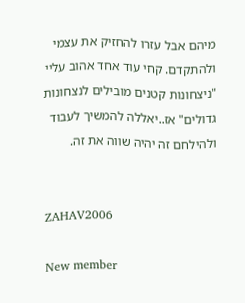מיהם אבל עזרו להחזיק את עצמי ולהתקדם. קחי עוד אחד אהוב עליי
"ניצחונות קטנים מובילים לנצחונות גדולים" אז..יאללה להמשיך לעבוד ולהילחם זה יהיה שווה את זה.


ZAHAV2006

New member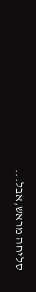סליחה מראש,אבל...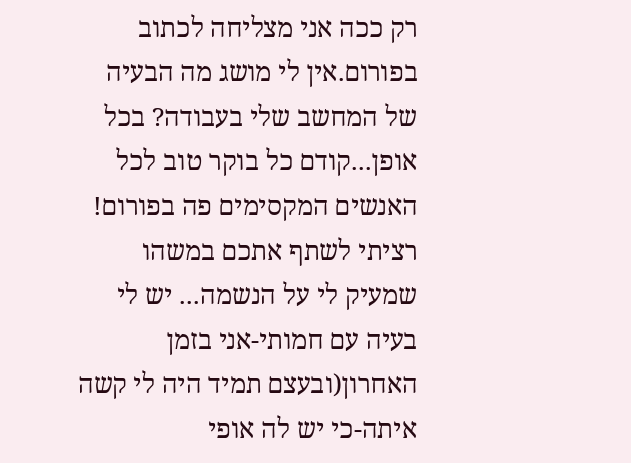רק ככה אני מצליחה לכתוב בפורום.אין לי מושג מה הבעיה של המחשב שלי בעבודה? בכל אופן...קודם כל בוקר טוב לכל האנשים המקסימים פה בפורום! רציתי לשתף אתכם במשהו שמעיק לי על הנשמה... יש לי בעיה עם חמותי-אני בזמן האחרון(ובעצם תמיד היה לי קשה איתה-כי יש לה אופי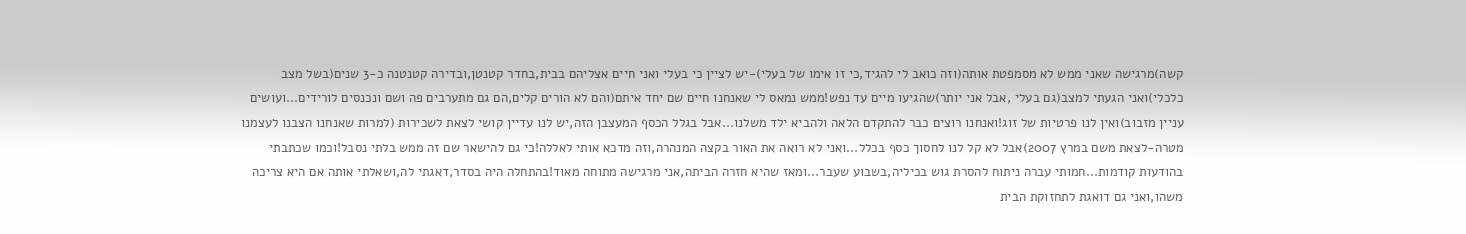קשה)מרגישה שאני ממש לא מסמפטת אותה(וזה כואב לי להגיד,כי זו אימו של בעלי)-יש לציין כי בעלי ואני חיים אצליהם בבית,בחדר קטנטן,ובדירה קטנטנה כ-3 שנים(בשל מצב כלכלי)ואני הגעתי למצב(גם בעלי ,אבל אני יותר)שהגיעו מיים עד נפש!ממש נמאס לי שאנחנו חיים שם יחד איתם(והם לא הורים קלים,הם גם מתערבים פה ושם ונכנסים לורידים...ועושים עניין מזבוב)ואין לנו פרטיות של זוג!ואנחנו רוצים כבר להתקדם הלאה ולהביא ילד משלנו...אבל בגלל הכסף המעצבן הזה,יש לנו עדיין קושי לצאת לשכירות (למרות שאנחנו הצבנו לעצמנו מטרה-לצאת משם במרץ 2007)אבל לא קל לנו לחסוך כסף בכלל...ואני לא רואה את האור בקצה המנהרה,וזה מדכא אותי לאללה!כי גם להישאר שם זה ממש בלתי נסבל!וכמו שכתבתי בהודעות קודמות...חמותי עברה ניתוח להסרת גוש בכיליה,בשבוע שעבר...ומאז שהיא חזרה הביתה,אני מרגישה מתוחה מאוד!בהתחלה היה בסדר,דאגתי לה,ושאלתי אותה אם היא צריכה משהו,ואני גם דואגת לתחזוקת הבית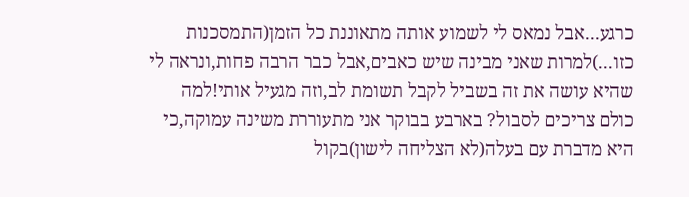כרגע...אבל נמאס לי לשמוע אותה מתאוננת כל הזמן(התמסכנות כזו...)למרות שאני מבינה שיש כאבים,אבל כבר הרבה פחות,ונראה לי שהיא עושה את זה בשביל לקבל תשומת לב,וזה מגעיל אותי!למה כולם צריכים לסבול? בארבע בבוקר אני מתעוררת משינה עמוקה,כי היא מדברת עם בעלה(לא הצליחה לישון)בקול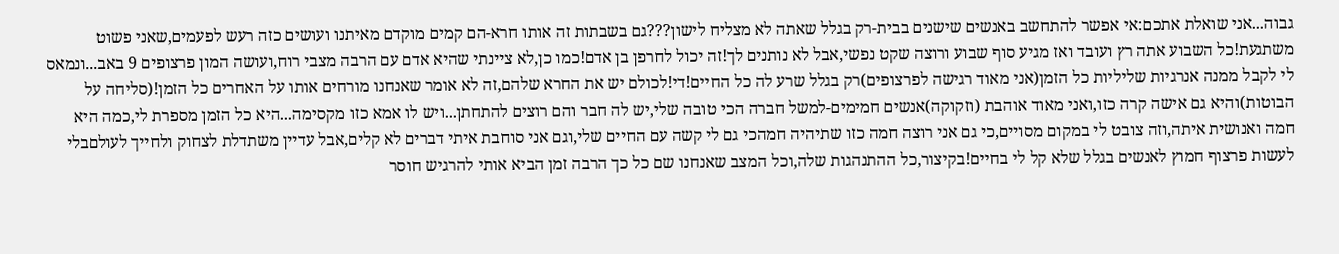גבוה...אני שואלת אתכם:אי אפשר להתחשב באנשים שישנים בבית-רק בגלל שאתה לא מצליח לישון???גם בשבתות זה אותו חרא-הם קמים מוקדם מאיתנו ועושים כזה רעש לפעמים,שאני פשוט משתגעת!כל השבוע אתה רץ ועובד ואז מגיע סוף שבוע ורוצה שקט נפשי,אבל לא נותנים לך!זה יכול לחרפן בן אדם!כמו כן,לא ציינתי שהיא אדם עם הרבה מצבי רוח,ועושה המון פרצופים 9 באב...ונמאס לי לקבל ממנה אנרגיות שליליות כל הזמן(אני מאוד רגישה לפרצופים)רק בגלל שרע לה כל החיים!די!לכולם יש את החרא שלהם,זה לא אומר שאנחנו מורחים אותו על האחרים כל הזמן!(סליחה על הבוטות)והיא גם אישה קרה כזו,ואני מאוד אוהבת (וזקוקה)אנשים חמימים-למשל חברה הכי טובה שלי,יש לה חבר והם רוצים להתחתן...ויש לו אמא כזו מקסימה...היא כל הזמן מספרת לי,כמה היא חמה ואנושית איתה,וזה צובט לי במקום מסויים,כי גם אני רוצה חמה כזו שתיהיה חמהכי גם לי קשה עם החיים שלי,וגם אני סוחבת איתי דברים לא קלים,אבל עדיין משתדלת לצחוק ולחייך לעולםבלי לעשות פרצוף חמוץ לאנשים בגלל שלא קל לי בחיים!בקיצור,כל ההתנהגות שלה,וכל המצב שאנחנו שם כל כך הרבה זמן הביא אותי להרגיש חוסר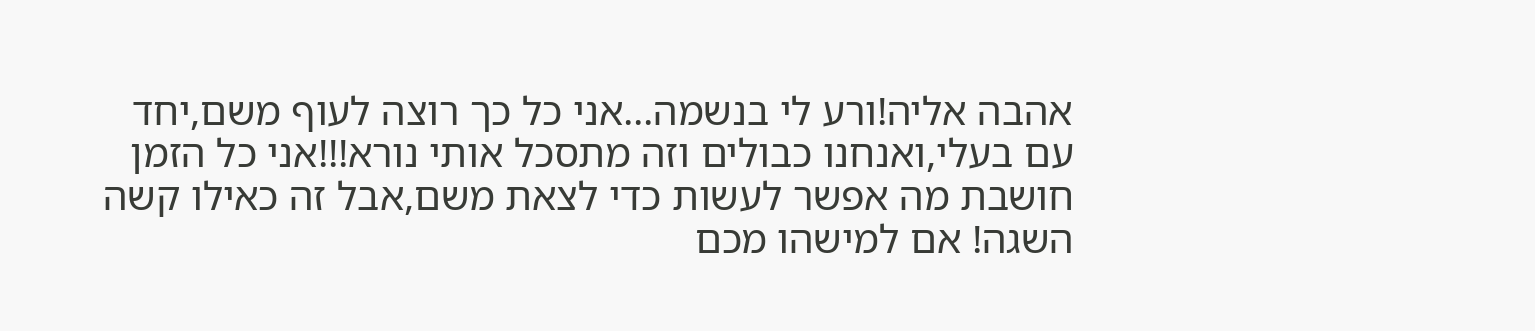אהבה אליה!ורע לי בנשמה...אני כל כך רוצה לעוף משם,יחד עם בעלי,ואנחנו כבולים וזה מתסכל אותי נורא!!!אני כל הזמן חושבת מה אפשר לעשות כדי לצאת משם,אבל זה כאילו קשה השגה! אם למישהו מכם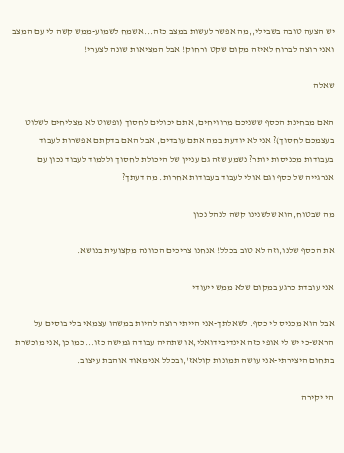יש הצעה טובה בשבילי,,מה אפשר לעשות במצב כזה...אשמח לשמוע-ממש קשה לי עם המצב ואני רוצה לברוח לאיזה מקום שקט ורחוק! אבל המציאות שונה לצערי!

שאלה

האם מבחינת הכסף ששניכם מרוויחים, אתם יכולים לחסוך (ופשוט לא מצליחים לשלוט בעצמכם לחסוך)? אני לא יודעת במה אתם עובדים, אבל האם בדקתם אפשרות לעבוד בעבודות מכניסות יותר? נשמע שזה גם עניין של היכולת לחסוך וללמוד לעבוד נכון עם אנרגייה של כסף וגם אולי לעבוד בעבודות אחרות. מה דעתך?

מה שבטוח,הוא שלשנינו קשה לנהל נכון

את הכסף שלנו,וזה לא טוב בכלל! אנחנו צריכים הכוונה מקצועית בנושא.

אני עובדת כרגע במקום שלא ממש ייעודי

אבל הוא מכניס לי כסף. לשאלתך-אני הייתי רוצה להיות במשהו עצמאי בלי בוסים על הראש-כי יש לי אופי כזה אינדיבידואלי,או שתהיה עבודה גמישה כזו...כמו כן,אני מוכשרת בתחום היצירתי-אני עושה תמונות קולאז',ובכלל אנימאוד אוהבת עיצוב.

הי יקירה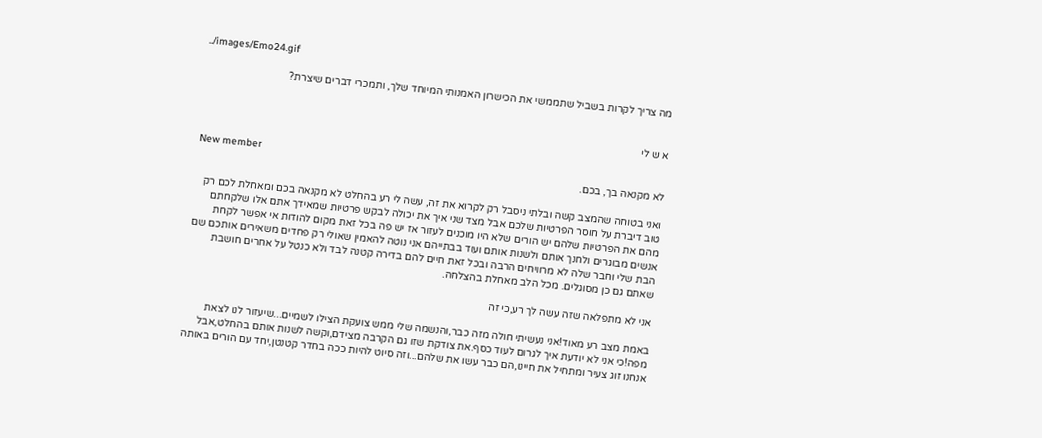../images/Emo24.gif

מה צריך לקרות בשביל שתממשי את הכישרון האמנותי המיוחד שלך, ותמכרי דברים שיצרת?


א ש לי

New member
לא מקנאה בך, בכם.

ואני בטוחה שהמצב קשה ובלתי ניסבל רק לקרוא את זה, עשה לי רע בהחלט לא מקנאה בכם ומאחלת לכם רק טוב דיברת על חוסר הפרטיות שלכם אבל מצד שני איך את יכולה לבקש פרטיות שמאידך אתם אלו שלקחתם מהם את הפרטיות שלהם יש הורים שלא היו מוכנים לעזור אז יש פה בכל זאת מקום להודות אי אפשר לקחת אנשים מבוגרים ולחנך אותם ולשנות אותם ועוד בבתייהם אני נוטה להאמין שאולי רק פחדים משאירים אותכם שם הבת שלי וחבר שלה לא מרוויחים הרבה ובכל זאת חיים להם בדירה קטנה לבד ולא כנטל על אחרים חושבת שאתם גם כן מסוגלים. מכל הלב מאחלת בהצלחה.

אני לא מתפלאה שזה עשה לך רע,כי זה

באמת מצב רע מאוד!אני נעשיתי חולה מזה כבר,והנשמה שלי ממש צועקת הצילו לשמיים...שיעזור לנו לצאת מפה!כי אני לא יודעת איך לגרום לעוד כסף.את צודקת שזו גם הקרבה מצידם,וקשה לשנות אותם בהחלט,אבל אנחנו זוג צעיר ומתחיל את חיינו,הם כבר עשו את שלהם...וזה סיוט להיות ככה בחדר קטנטן,יחד עם הורים באותה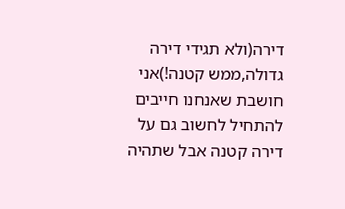דירה(ולא תגידי דירה גדולה,ממש קטנה!)אני חושבת שאנחנו חייבים להתחיל לחשוב גם על דירה קטנה אבל שתהיה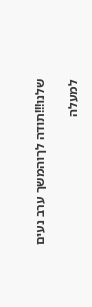שלנו!!!תודה לךוהמשך ערב נעים

למעלה